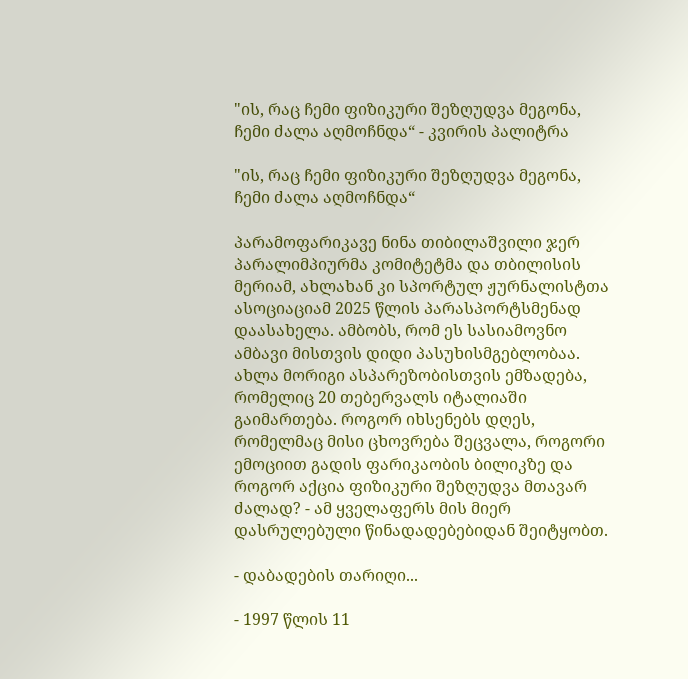"ის, რაც ჩემი ფიზიკური შეზღუდვა მეგონა, ჩემი ძალა აღმოჩნდა“ - კვირის პალიტრა

"ის, რაც ჩემი ფიზიკური შეზღუდვა მეგონა, ჩემი ძალა აღმოჩნდა“

პარამოფარიკავე ნინა თიბილაშვილი ჯერ პარალიმპიურმა კომიტეტმა და თბილისის მერიამ, ახლახან კი სპორტულ ჟურნალისტთა ასოციაციამ 2025 წლის პარასპორტსმენად დაასახელა. ამბობს, რომ ეს სასიამოვნო ამბავი მისთვის დიდი პასუხისმგებლობაა. ახლა მორიგი ასპარეზობისთვის ემზადება, რომელიც 20 თებერვალს იტალიაში გაიმართება. როგორ იხსენებს დღეს, რომელმაც მისი ცხოვრება შეცვალა, როგორი ემოციით გადის ფარიკაობის ბილიკზე და როგორ აქცია ფიზიკური შეზღუდვა მთავარ ძალად? - ამ ყველაფერს მის მიერ დასრულებული წინადადებებიდან შეიტყობთ.

- დაბადების თარიღი...

- 1997 წლის 11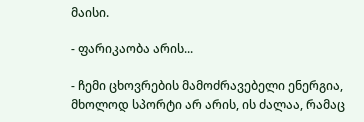მაისი.

- ფარიკაობა არის...

- ჩემი ცხოვრების მამოძრავებელი ენერგია, მხოლოდ სპორტი არ არის, ის ძალაა, რამაც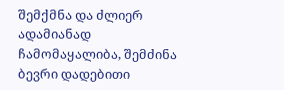შემქმნა და ძლიერ ადამიანად ჩამომაყალიბა, შემძინა ბევრი დადებითი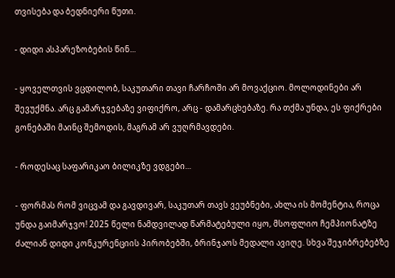თვისება და ბედნიერი წუთი.

- დიდი ასპარეზობების წინ...

- ყოველთვის ვცდილობ, საკუთარი თავი ჩარჩოში არ მოვაქციო. მოლოდინები არ შევუქმნა. არც გამარჯვებაზე ვიფიქრო, არც - დამარცხებაზე. რა თქმა უნდა, ეს ფიქრები გონებაში მაინც შემოდის, მაგრამ არ ვუღრმავდები.

- როდესაც საფარიკაო ბილიკზე ვდგები...

- ფორმას რომ ვიცვამ და გავდივარ, საკუთარ თავს ვეუბნები, ახლა ის მომენტია, როცა უნდა გაიმარჯვო! 2025 წელი ნამდვილად წარმატებული იყო, მსოფლიო ჩემპიონატზე ძალიან დიდი კონკურენციის პირობებში, ბრინჯაოს მედალი ავიღე. სხვა შეჯიბრებებზე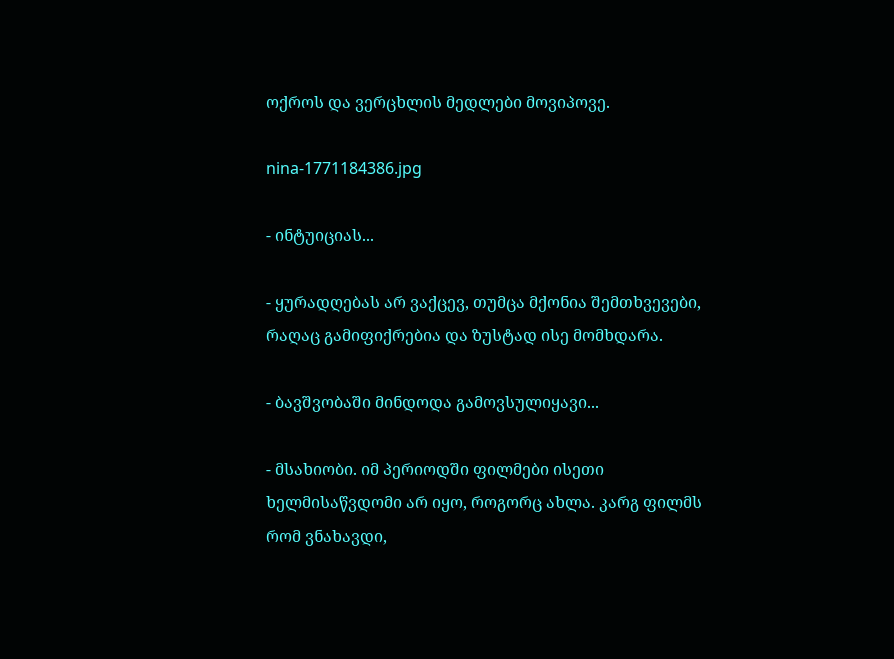ოქროს და ვერცხლის მედლები მოვიპოვე.

nina-1771184386.jpg

- ინტუიციას...

- ყურადღებას არ ვაქცევ, თუმცა მქონია შემთხვევები, რაღაც გამიფიქრებია და ზუსტად ისე მომხდარა.

- ბავშვობაში მინდოდა გამოვსულიყავი...

- მსახიობი. იმ პერიოდში ფილმები ისეთი ხელმისაწვდომი არ იყო, როგორც ახლა. კარგ ფილმს რომ ვნახავდი,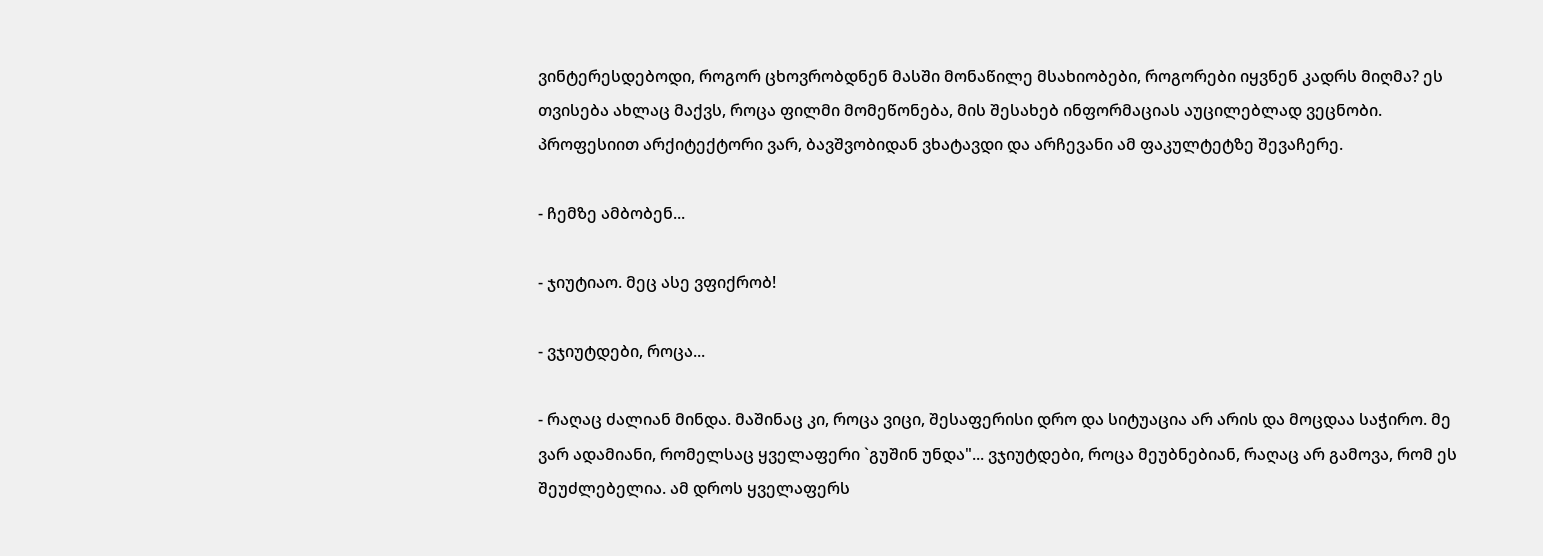ვინტერესდებოდი, როგორ ცხოვრობდნენ მასში მონაწილე მსახიობები, როგორები იყვნენ კადრს მიღმა? ეს თვისება ახლაც მაქვს, როცა ფილმი მომეწონება, მის შესახებ ინფორმაციას აუცილებლად ვეცნობი. პროფესიით არქიტექტორი ვარ, ბავშვობიდან ვხატავდი და არჩევანი ამ ფაკულტეტზე შევაჩერე.

- ჩემზე ამბობენ...

- ჯიუტიაო. მეც ასე ვფიქრობ!

- ვჯიუტდები, როცა...

- რაღაც ძალიან მინდა. მაშინაც კი, როცა ვიცი, შესაფერისი დრო და სიტუაცია არ არის და მოცდაა საჭირო. მე ვარ ადამიანი, რომელსაც ყველაფერი `გუშინ უნდა"... ვჯიუტდები, როცა მეუბნებიან, რაღაც არ გამოვა, რომ ეს შეუძლებელია. ამ დროს ყველაფერს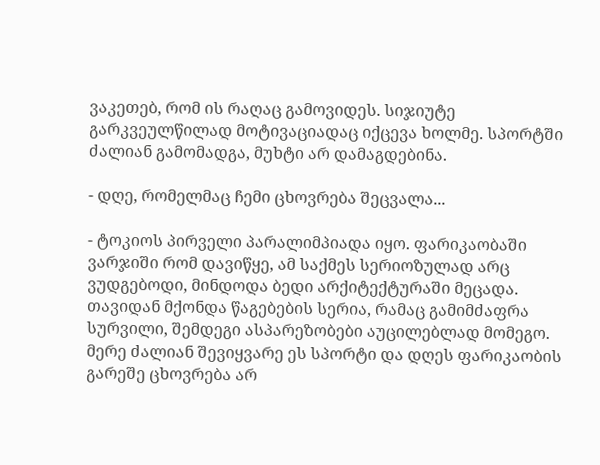ვაკეთებ, რომ ის რაღაც გამოვიდეს. სიჯიუტე გარკვეულწილად მოტივაციადაც იქცევა ხოლმე. სპორტში ძალიან გამომადგა, მუხტი არ დამაგდებინა.

- დღე, რომელმაც ჩემი ცხოვრება შეცვალა...

- ტოკიოს პირველი პარალიმპიადა იყო. ფარიკაობაში ვარჯიში რომ დავიწყე, ამ საქმეს სერიოზულად არც ვუდგებოდი, მინდოდა ბედი არქიტექტურაში მეცადა. თავიდან მქონდა წაგებების სერია, რამაც გამიმძაფრა სურვილი, შემდეგი ასპარეზობები აუცილებლად მომეგო. მერე ძალიან შევიყვარე ეს სპორტი და დღეს ფარიკაობის გარეშე ცხოვრება არ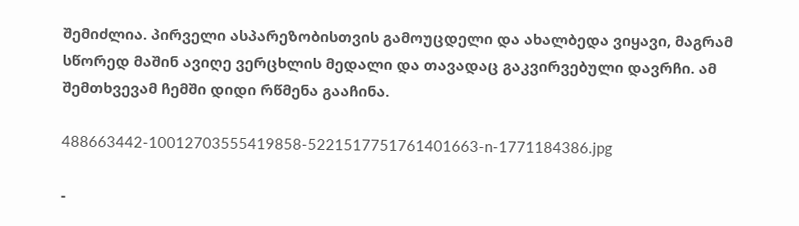შემიძლია. პირველი ასპარეზობისთვის გამოუცდელი და ახალბედა ვიყავი, მაგრამ სწორედ მაშინ ავიღე ვერცხლის მედალი და თავადაც გაკვირვებული დავრჩი. ამ შემთხვევამ ჩემში დიდი რწმენა გააჩინა.

488663442-10012703555419858-5221517751761401663-n-1771184386.jpg

-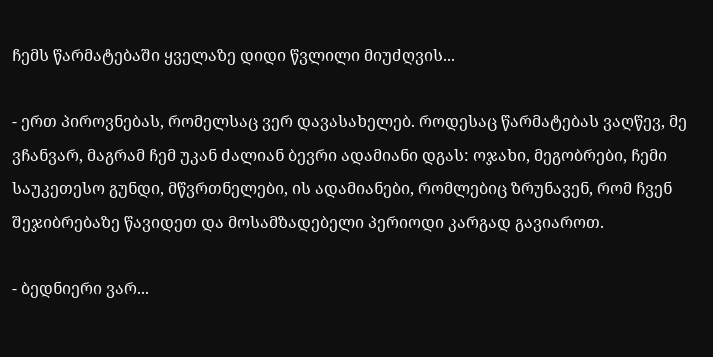ჩემს წარმატებაში ყველაზე დიდი წვლილი მიუძღვის...

- ერთ პიროვნებას, რომელსაც ვერ დავასახელებ. როდესაც წარმატებას ვაღწევ, მე ვჩანვარ, მაგრამ ჩემ უკან ძალიან ბევრი ადამიანი დგას: ოჯახი, მეგობრები, ჩემი საუკეთესო გუნდი, მწვრთნელები, ის ადამიანები, რომლებიც ზრუნავენ, რომ ჩვენ შეჯიბრებაზე წავიდეთ და მოსამზადებელი პერიოდი კარგად გავიაროთ.

- ბედნიერი ვარ...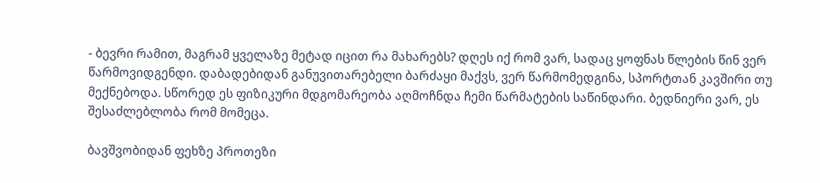- ბევრი რამით, მაგრამ ყველაზე მეტად იცით რა მახარებს? დღეს იქ რომ ვარ, სადაც ყოფნას წლების წინ ვერ წარმოვიდგენდი. დაბადებიდან განუვითარებელი ბარძაყი მაქვს, ვერ წარმომედგინა, სპორტთან კავშირი თუ მექნებოდა. სწორედ ეს ფიზიკური მდგომარეობა აღმოჩნდა ჩემი წარმატების საწინდარი. ბედნიერი ვარ, ეს შესაძლებლობა რომ მომეცა.

ბავშვობიდან ფეხზე პროთეზი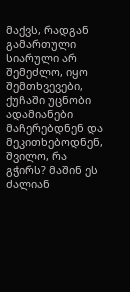მაქვს, რადგან გამართული სიარული არ შემეძლო, იყო შემთხვევები, ქუჩაში უცნობი ადამიანები მაჩერებდნენ და მეკითხებოდნენ, შვილო, რა გჭირს? მაშინ ეს ძალიან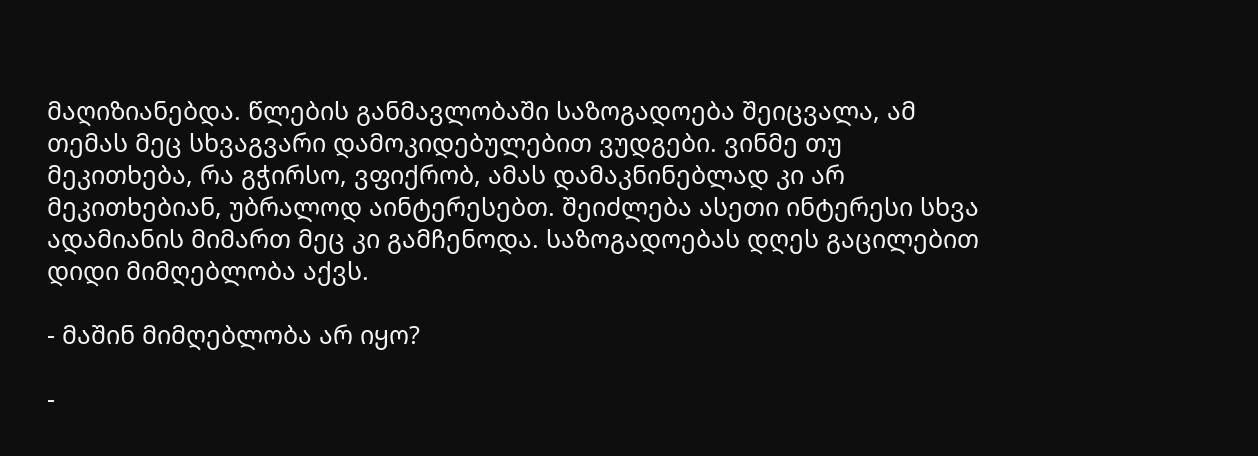მაღიზიანებდა. წლების განმავლობაში საზოგადოება შეიცვალა, ამ თემას მეც სხვაგვარი დამოკიდებულებით ვუდგები. ვინმე თუ მეკითხება, რა გჭირსო, ვფიქრობ, ამას დამაკნინებლად კი არ მეკითხებიან, უბრალოდ აინტერესებთ. შეიძლება ასეთი ინტერესი სხვა ადამიანის მიმართ მეც კი გამჩენოდა. საზოგადოებას დღეს გაცილებით დიდი მიმღებლობა აქვს.

- მაშინ მიმღებლობა არ იყო?

-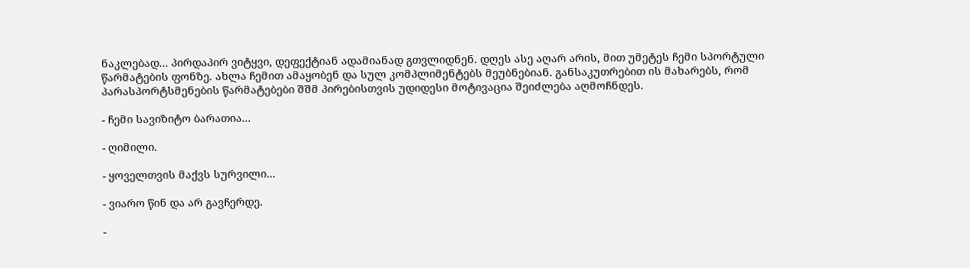ნაკლებად... პირდაპირ ვიტყვი, დეფექტიან ადამიანად გთვლიდნენ. დღეს ასე აღარ არის, მით უმეტეს ჩემი სპორტული წარმატების ფონზე. ახლა ჩემით ამაყობენ და სულ კომპლიმენტებს მეუბნებიან. განსაკუთრებით ის მახარებს, რომ პარასპორტსმენების წარმატებები შშმ პირებისთვის უდიდესი მოტივაცია შეიძლება აღმოჩნდეს.

- ჩემი სავიზიტო ბარათია...

- ღიმილი.

- ყოველთვის მაქვს სურვილი...

- ვიარო წინ და არ გავჩერდე.

-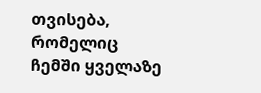თვისება, რომელიც ჩემში ყველაზე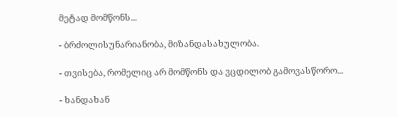მეტად მომწონს...

- ბრძოლისუნარიანობა, მიზანდასახულობა.

- თვისება, რომელიც არ მომწონს და ვცდილობ გამოვასწორო...

- ხანდახან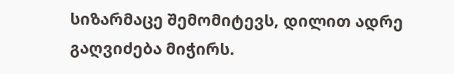სიზარმაცე შემომიტევს, დილით ადრე გაღვიძება მიჭირს.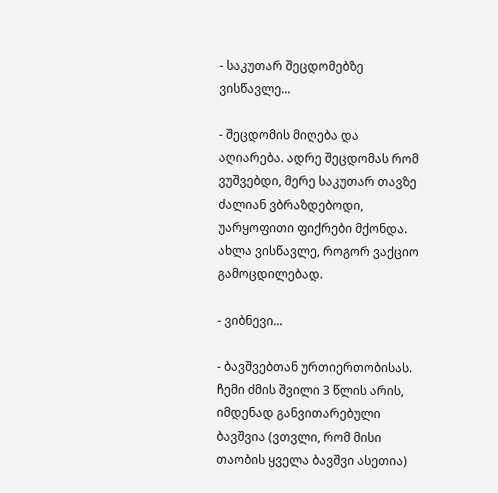- საკუთარ შეცდომებზე ვისწავლე...

- შეცდომის მიღება და აღიარება. ადრე შეცდომას რომ ვუშვებდი, მერე საკუთარ თავზე ძალიან ვბრაზდებოდი, უარყოფითი ფიქრები მქონდა. ახლა ვისწავლე, როგორ ვაქციო გამოცდილებად.

- ვიბნევი...

- ბავშვებთან ურთიერთობისას. ჩემი ძმის შვილი 3 წლის არის, იმდენად განვითარებული ბავშვია (ვთვლი, რომ მისი თაობის ყველა ბავშვი ასეთია)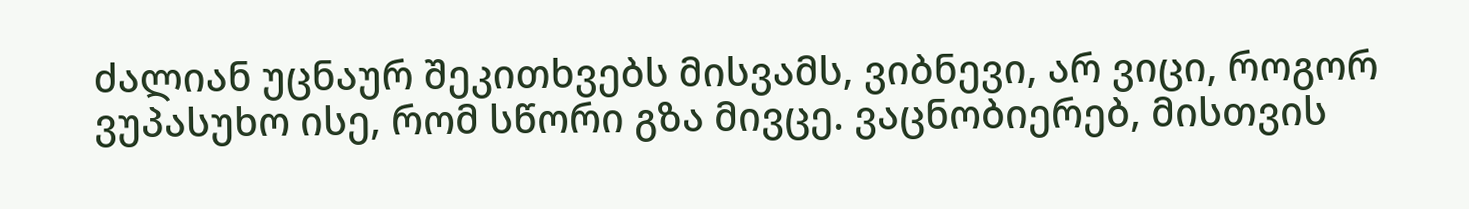ძალიან უცნაურ შეკითხვებს მისვამს, ვიბნევი, არ ვიცი, როგორ ვუპასუხო ისე, რომ სწორი გზა მივცე. ვაცნობიერებ, მისთვის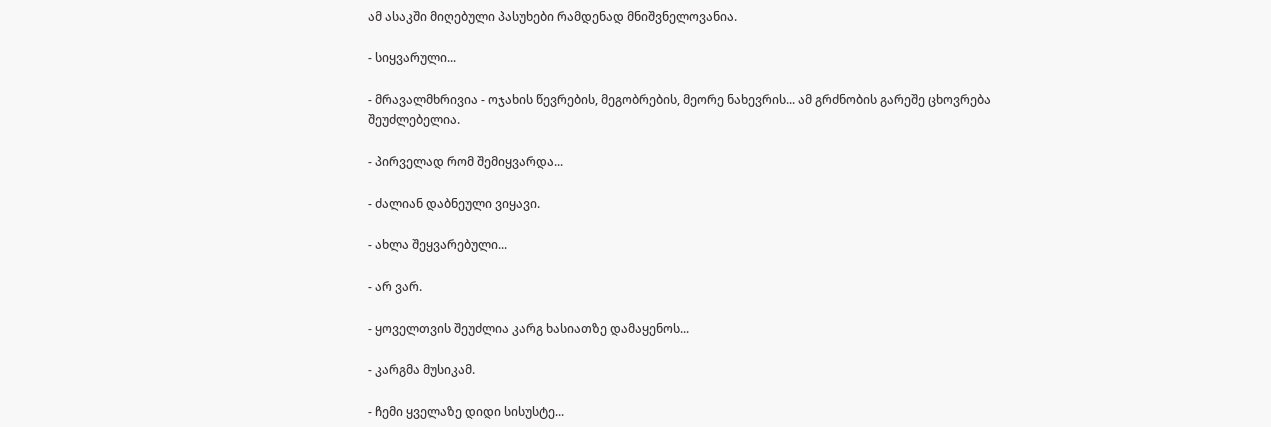ამ ასაკში მიღებული პასუხები რამდენად მნიშვნელოვანია.

- სიყვარული...

- მრავალმხრივია - ოჯახის წევრების, მეგობრების, მეორე ნახევრის... ამ გრძნობის გარეშე ცხოვრება შეუძლებელია.

- პირველად რომ შემიყვარდა...

- ძალიან დაბნეული ვიყავი.

- ახლა შეყვარებული...

- არ ვარ.

- ყოველთვის შეუძლია კარგ ხასიათზე დამაყენოს...

- კარგმა მუსიკამ.

- ჩემი ყველაზე დიდი სისუსტე...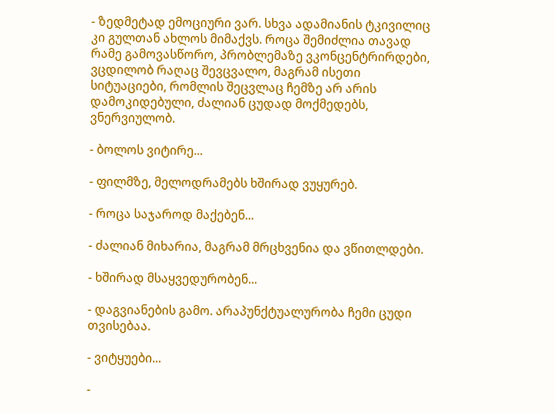- ზედმეტად ემოციური ვარ. სხვა ადამიანის ტკივილიც კი გულთან ახლოს მიმაქვს. როცა შემიძლია თავად რამე გამოვასწორო, პრობლემაზე ვკონცენტრირდები, ვცდილობ რაღაც შევცვალო, მაგრამ ისეთი სიტუაციები, რომლის შეცვლაც ჩემზე არ არის დამოკიდებული, ძალიან ცუდად მოქმედებს, ვნერვიულობ.

- ბოლოს ვიტირე...

- ფილმზე, მელოდრამებს ხშირად ვუყურებ.

- როცა საჯაროდ მაქებენ...

- ძალიან მიხარია, მაგრამ მრცხვენია და ვწითლდები.

- ხშირად მსაყვედურობენ...

- დაგვიანების გამო. არაპუნქტუალურობა ჩემი ცუდი თვისებაა.

- ვიტყუები...

-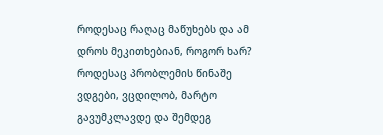როდესაც რაღაც მაწუხებს და ამ დროს მეკითხებიან, როგორ ხარ? როდესაც პრობლემის წინაშე ვდგები, ვცდილობ, მარტო გავუმკლავდე და შემდეგ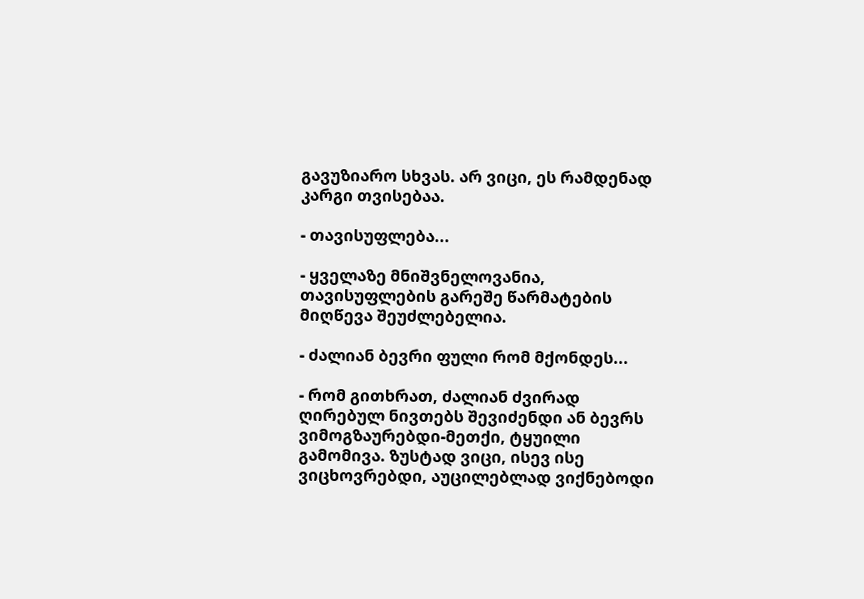გავუზიარო სხვას. არ ვიცი, ეს რამდენად კარგი თვისებაა.

- თავისუფლება...

- ყველაზე მნიშვნელოვანია, თავისუფლების გარეშე წარმატების მიღწევა შეუძლებელია.

- ძალიან ბევრი ფული რომ მქონდეს...

- რომ გითხრათ, ძალიან ძვირად ღირებულ ნივთებს შევიძენდი ან ბევრს ვიმოგზაურებდი-მეთქი, ტყუილი გამომივა. ზუსტად ვიცი, ისევ ისე ვიცხოვრებდი, აუცილებლად ვიქნებოდი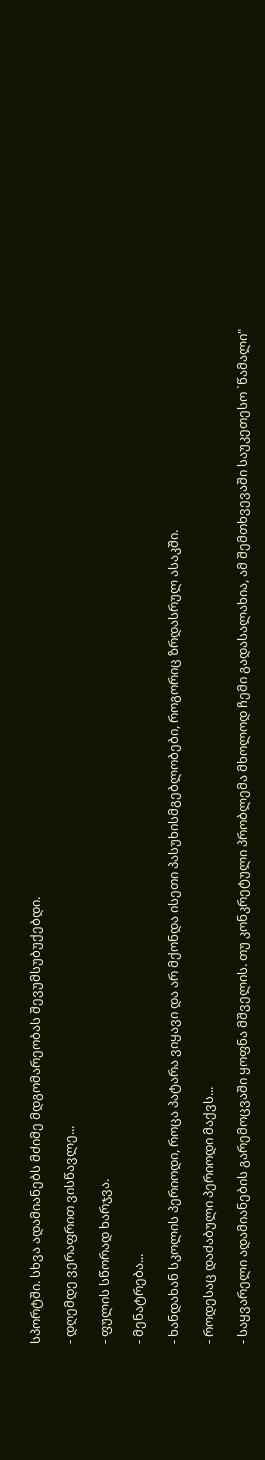სპორტში. სხვა ადამიანებს მძიმე მდგომარეობას შევუმსუბუქებდი.

- დღემდე ვერაფრით ვისწავლე...

- ფულის სწორად ხარჯვა.

- მენატრება...

- ხანდახან სკოლის პერიოდი, როცა პატარა ვიყავი და არ მქონდა ისეთი პასუხისმგებლობები, როგორიც ზრდასრულ ასაკში.

- როდესაც დაძაბული პერიოდი მაქვს...

- საყვარელი ადამიანების გარემოცვაში ყოფნა მშველის. თუ კონკრეტული პრობლემა მხოლოდ ჩემი გადასალახია, ამ შემთხვევაში საუკეთესო `წამალი"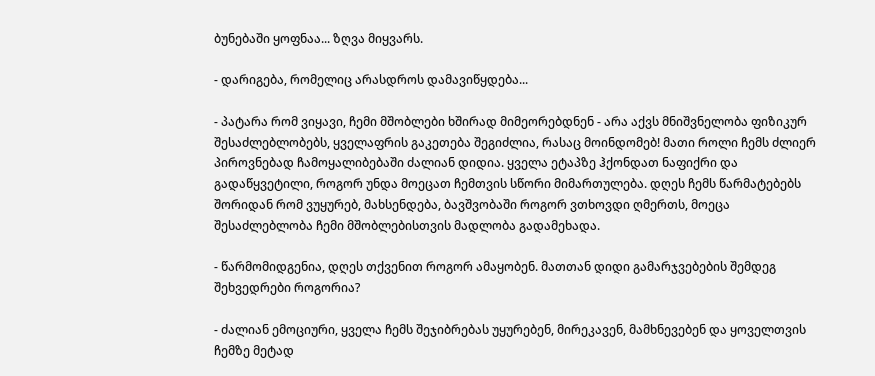ბუნებაში ყოფნაა... ზღვა მიყვარს.

- დარიგება, რომელიც არასდროს დამავიწყდება...

- პატარა რომ ვიყავი, ჩემი მშობლები ხშირად მიმეორებდნენ - არა აქვს მნიშვნელობა ფიზიკურ შესაძლებლობებს, ყველაფრის გაკეთება შეგიძლია, რასაც მოინდომებ! მათი როლი ჩემს ძლიერ პიროვნებად ჩამოყალიბებაში ძალიან დიდია. ყველა ეტაპზე ჰქონდათ ნაფიქრი და გადაწყვეტილი, როგორ უნდა მოეცათ ჩემთვის სწორი მიმართულება. დღეს ჩემს წარმატებებს შორიდან რომ ვუყურებ, მახსენდება, ბავშვობაში როგორ ვთხოვდი ღმერთს, მოეცა შესაძლებლობა ჩემი მშობლებისთვის მადლობა გადამეხადა.

- წარმომიდგენია, დღეს თქვენით როგორ ამაყობენ. მათთან დიდი გამარჯვებების შემდეგ შეხვედრები როგორია?

- ძალიან ემოციური, ყველა ჩემს შეჯიბრებას უყურებენ, მირეკავენ, მამხნევებენ და ყოველთვის ჩემზე მეტად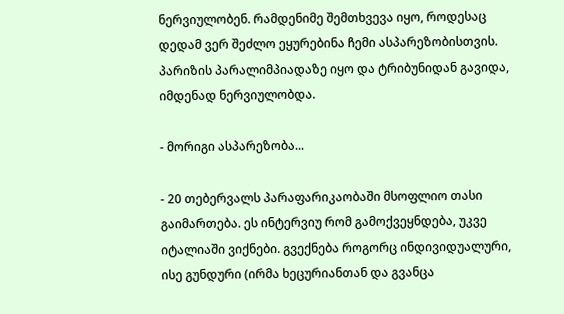ნერვიულობენ. რამდენიმე შემთხვევა იყო, როდესაც დედამ ვერ შეძლო ეყურებინა ჩემი ასპარეზობისთვის. პარიზის პარალიმპიადაზე იყო და ტრიბუნიდან გავიდა, იმდენად ნერვიულობდა.

- მორიგი ასპარეზობა...

- 20 თებერვალს პარაფარიკაობაში მსოფლიო თასი გაიმართება. ეს ინტერვიუ რომ გამოქვეყნდება, უკვე იტალიაში ვიქნები. გვექნება როგორც ინდივიდუალური, ისე გუნდური (ირმა ხეცურიანთან და გვანცა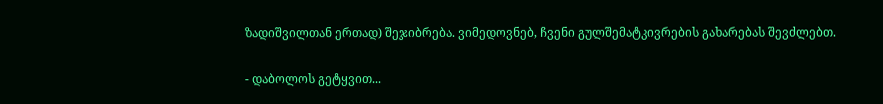ზადიშვილთან ერთად) შეჯიბრება. ვიმედოვნებ, ჩვენი გულშემატკივრების გახარებას შევძლებთ.

- დაბოლოს გეტყვით...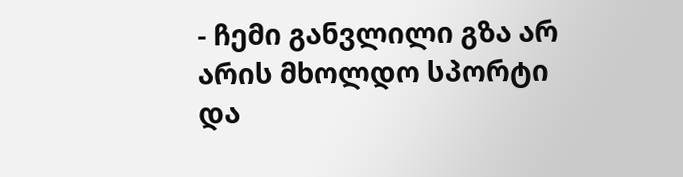- ჩემი განვლილი გზა არ არის მხოლდო სპორტი და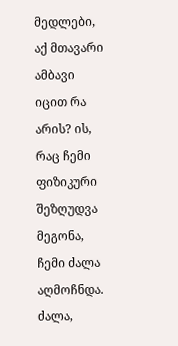მედლები, აქ მთავარი ამბავი იცით რა არის? ის, რაც ჩემი ფიზიკური შეზღუდვა მეგონა, ჩემი ძალა აღმოჩნდა. ძალა,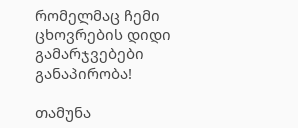რომელმაც ჩემი ცხოვრების დიდი გამარჯვებები განაპირობა!

თამუნა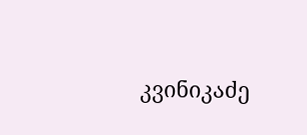კვინიკაძე